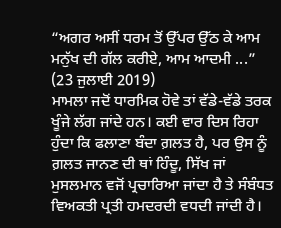“ਅਗਰ ਅਸੀਂ ਧਰਮ ਤੋਂ ਉੱਪਰ ਉੱਠ ਕੇ ਆਮ ਮਨੁੱਖ ਦੀ ਗੱਲ ਕਰੀਏ, ਆਮ ਆਦਮੀ ...”
(23 ਜੁਲਾਈ 2019)
ਮਾਮਲਾ ਜਦੋਂ ਧਾਰਮਿਕ ਹੋਵੇ ਤਾਂ ਵੱਡੇ-ਵੱਡੇ ਤਰਕ ਖੂੰਜੇ ਲੱਗ ਜਾਂਦੇ ਹਨ। ਕਈ ਵਾਰ ਦਿਸ ਰਿਹਾ ਹੁੰਦਾ ਕਿ ਫਲਾਣਾ ਬੰਦਾ ਗ਼ਲਤ ਹੈ, ਪਰ ਉਸ ਨੂੰ ਗ਼ਲਤ ਜਾਨਣ ਦੀ ਥਾਂ ਹਿੰਦੂ, ਸਿੱਖ ਜਾਂ ਮੁਸਲਮਾਨ ਵਜੋਂ ਪ੍ਰਚਾਰਿਆ ਜਾਂਦਾ ਹੈ ਤੇ ਸੰਬੰਧਤ ਵਿਅਕਤੀ ਪ੍ਰਤੀ ਹਮਦਰਦੀ ਵਧਦੀ ਜਾਂਦੀ ਹੈ।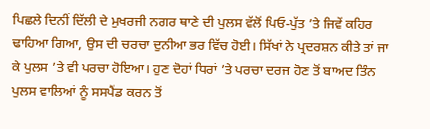ਪਿਛਲੇ ਦਿਨੀਂ ਦਿੱਲੀ ਦੇ ਮੁਖਰਜੀ ਨਗਰ ਥਾਣੇ ਦੀ ਪੁਲਸ ਵੱਲੋਂ ਪਿਓ-ਪੁੱਤ ’ਤੇ ਜਿਵੇਂ ਕਹਿਰ ਢਾਹਿਆ ਗਿਆ, ਉਸ ਦੀ ਚਰਚਾ ਦੁਨੀਆ ਭਰ ਵਿੱਚ ਹੋਈ। ਸਿੱਖਾਂ ਨੇ ਪ੍ਰਦਰਸ਼ਨ ਕੀਤੇ ਤਾਂ ਜਾ ਕੇ ਪੁਲਸ ’ਤੇ ਵੀ ਪਰਚਾ ਹੋਇਆ। ਹੁਣ ਦੋਹਾਂ ਧਿਰਾਂ ’ਤੇ ਪਰਚਾ ਦਰਜ ਹੋਣ ਤੋਂ ਬਾਅਦ ਤਿੰਨ ਪੁਲਸ ਵਾਲਿਆਂ ਨੂੰ ਸਸਪੈਂਡ ਕਰਨ ਤੋਂ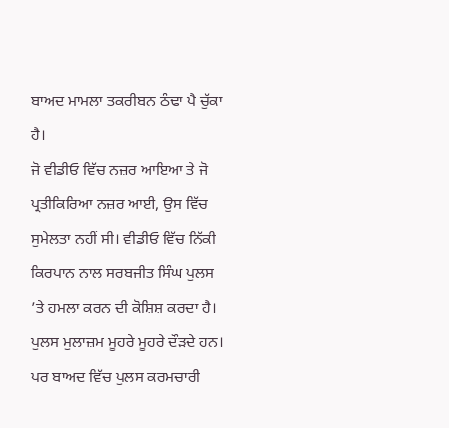ਬਾਅਦ ਮਾਮਲਾ ਤਕਰੀਬਨ ਠੰਢਾ ਪੈ ਚੁੱਕਾ ਹੈ।
ਜੋ ਵੀਡੀਓ ਵਿੱਚ ਨਜ਼ਰ ਆਇਆ ਤੇ ਜੋ ਪ੍ਰਤੀਕਿਰਿਆ ਨਜ਼ਰ ਆਈ, ਉਸ ਵਿੱਚ ਸੁਮੇਲਤਾ ਨਹੀਂ ਸੀ। ਵੀਡੀਓ ਵਿੱਚ ਨਿੱਕੀ ਕਿਰਪਾਨ ਨਾਲ ਸਰਬਜੀਤ ਸਿੰਘ ਪੁਲਸ ’ਤੇ ਹਮਲਾ ਕਰਨ ਦੀ ਕੋਸ਼ਿਸ਼ ਕਰਦਾ ਹੈ। ਪੁਲਸ ਮੁਲਾਜ਼ਮ ਮੂਹਰੇ ਮੂਹਰੇ ਦੌੜਦੇ ਹਨ। ਪਰ ਬਾਅਦ ਵਿੱਚ ਪੁਲਸ ਕਰਮਚਾਰੀ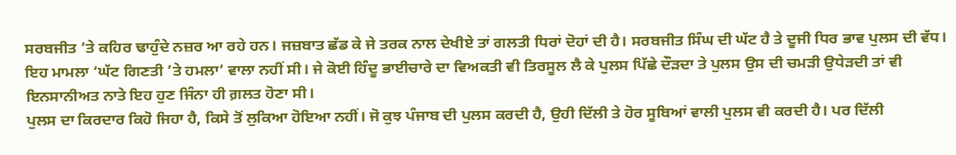ਸਰਬਜੀਤ ’ਤੇ ਕਹਿਰ ਢਾਹੁੰਦੇ ਨਜ਼ਰ ਆ ਰਹੇ ਹਨ। ਜਜ਼ਬਾਤ ਛੱਡ ਕੇ ਜੇ ਤਰਕ ਨਾਲ ਦੇਖੀਏ ਤਾਂ ਗਲਤੀ ਧਿਰਾਂ ਦੋਹਾਂ ਦੀ ਹੈ। ਸਰਬਜੀਤ ਸਿੰਘ ਦੀ ਘੱਟ ਹੈ ਤੇ ਦੂਜੀ ਧਿਰ ਭਾਵ ਪੁਲਸ ਦੀ ਵੱਧ। ਇਹ ਮਾਮਲਾ ‘ਘੱਟ ਗਿਣਤੀ ’ਤੇ ਹਮਲਾ’ ਵਾਲਾ ਨਹੀਂ ਸੀ। ਜੇ ਕੋਈ ਹਿੰਦੂ ਭਾਈਚਾਰੇ ਦਾ ਵਿਅਕਤੀ ਵੀ ਤਿਰਸੂਲ ਲੈ ਕੇ ਪੁਲਸ ਪਿੱਛੇ ਦੌੜਦਾ ਤੇ ਪੁਲਸ ਉਸ ਦੀ ਚਮੜੀ ਉਧੇੜਦੀ ਤਾਂ ਵੀ ਇਨਸਾਨੀਅਤ ਨਾਤੇ ਇਹ ਹੁਣ ਜਿੰਨਾ ਹੀ ਗ਼ਲਤ ਹੋਣਾ ਸੀ।
ਪੁਲਸ ਦਾ ਕਿਰਦਾਰ ਕਿਹੋ ਜਿਹਾ ਹੈ, ਕਿਸੇ ਤੋਂ ਲੁਕਿਆ ਹੋਇਆ ਨਹੀਂ। ਜੋ ਕੁਝ ਪੰਜਾਬ ਦੀ ਪੁਲਸ ਕਰਦੀ ਹੈ, ਉਹੀ ਦਿੱਲੀ ਤੇ ਹੋਰ ਸੂਬਿਆਂ ਵਾਲੀ ਪੁਲਸ ਵੀ ਕਰਦੀ ਹੈ। ਪਰ ਦਿੱਲੀ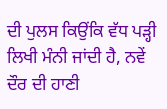ਦੀ ਪੁਲਸ ਕਿਉਂਕਿ ਵੱਧ ਪੜ੍ਹੀ ਲਿਖੀ ਮੰਨੀ ਜਾਂਦੀ ਹੈ, ਨਵੇਂ ਦੌਰ ਦੀ ਹਾਣੀ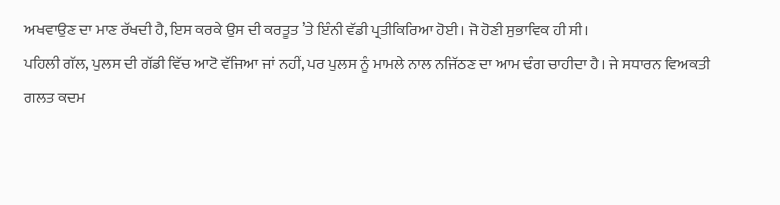ਅਖਵਾਉਣ ਦਾ ਮਾਣ ਰੱਖਦੀ ਹੈ, ਇਸ ਕਰਕੇ ਉਸ ਦੀ ਕਰਤੂਤ ’ਤੇ ਇੰਨੀ ਵੱਡੀ ਪ੍ਰਤੀਕਿਰਿਆ ਹੋਈ। ਜੋ ਹੋਣੀ ਸੁਭਾਵਿਕ ਹੀ ਸੀ।
ਪਹਿਲੀ ਗੱਲ, ਪੁਲਸ ਦੀ ਗੱਡੀ ਵਿੱਚ ਆਟੋ ਵੱਜਿਆ ਜਾਂ ਨਹੀਂ, ਪਰ ਪੁਲਸ ਨੂੰ ਮਾਮਲੇ ਨਾਲ ਨਜਿੱਠਣ ਦਾ ਆਮ ਢੰਗ ਚਾਹੀਦਾ ਹੈ। ਜੇ ਸਧਾਰਨ ਵਿਅਕਤੀ ਗਲਤ ਕਦਮ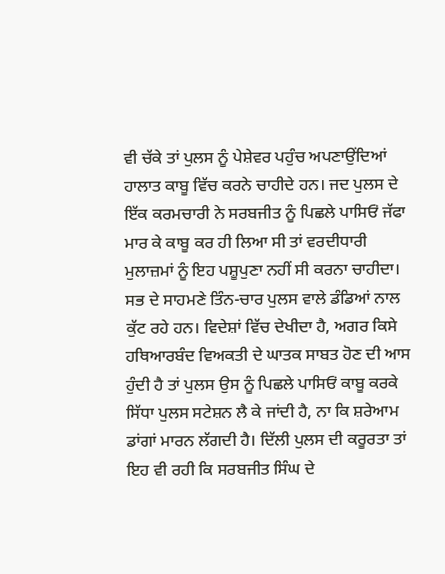ਵੀ ਚੱਕੇ ਤਾਂ ਪੁਲਸ ਨੂੰ ਪੇਸ਼ੇਵਰ ਪਹੁੰਚ ਅਪਣਾਉਂਦਿਆਂ ਹਾਲਾਤ ਕਾਬੂ ਵਿੱਚ ਕਰਨੇ ਚਾਹੀਦੇ ਹਨ। ਜਦ ਪੁਲਸ ਦੇ ਇੱਕ ਕਰਮਚਾਰੀ ਨੇ ਸਰਬਜੀਤ ਨੂੰ ਪਿਛਲੇ ਪਾਸਿਓਂ ਜੱਫਾ ਮਾਰ ਕੇ ਕਾਬੂ ਕਰ ਹੀ ਲਿਆ ਸੀ ਤਾਂ ਵਰਦੀਧਾਰੀ ਮੁਲਾਜ਼ਮਾਂ ਨੂੰ ਇਹ ਪਸ਼ੂਪੁਣਾ ਨਹੀਂ ਸੀ ਕਰਨਾ ਚਾਹੀਦਾ। ਸਭ ਦੇ ਸਾਹਮਣੇ ਤਿੰਨ-ਚਾਰ ਪੁਲਸ ਵਾਲੇ ਡੰਡਿਆਂ ਨਾਲ ਕੁੱਟ ਰਹੇ ਹਨ। ਵਿਦੇਸ਼ਾਂ ਵਿੱਚ ਦੇਖੀਦਾ ਹੈ, ਅਗਰ ਕਿਸੇ ਹਥਿਆਰਬੰਦ ਵਿਅਕਤੀ ਦੇ ਘਾਤਕ ਸਾਬਤ ਹੋਣ ਦੀ ਆਸ ਹੁੰਦੀ ਹੈ ਤਾਂ ਪੁਲਸ ਉਸ ਨੂੰ ਪਿਛਲੇ ਪਾਸਿਓਂ ਕਾਬੂ ਕਰਕੇ ਸਿੱਧਾ ਪੁਲਸ ਸਟੇਸ਼ਨ ਲੈ ਕੇ ਜਾਂਦੀ ਹੈ, ਨਾ ਕਿ ਸ਼ਰੇਆਮ ਡਾਂਗਾਂ ਮਾਰਨ ਲੱਗਦੀ ਹੈ। ਦਿੱਲੀ ਪੁਲਸ ਦੀ ਕਰੂਰਤਾ ਤਾਂ ਇਹ ਵੀ ਰਹੀ ਕਿ ਸਰਬਜੀਤ ਸਿੰਘ ਦੇ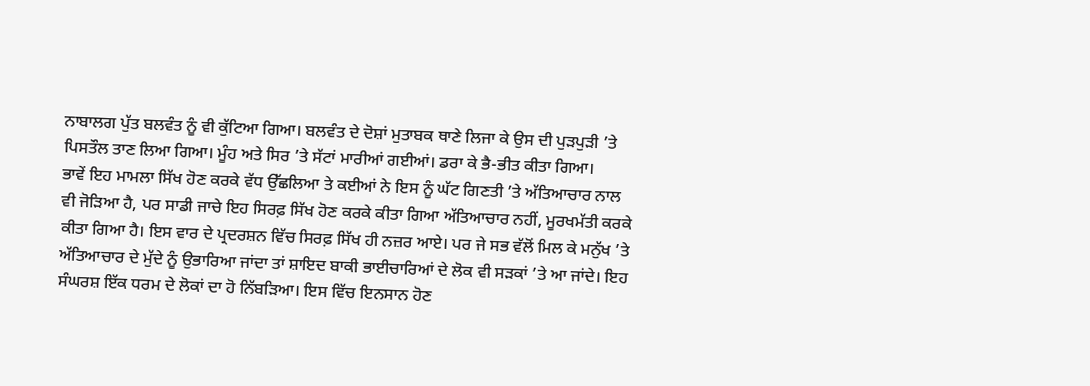ਨਾਬਾਲਗ ਪੁੱਤ ਬਲਵੰਤ ਨੂੰ ਵੀ ਕੁੱਟਿਆ ਗਿਆ। ਬਲਵੰਤ ਦੇ ਦੋਸ਼ਾਂ ਮੁਤਾਬਕ ਥਾਣੇ ਲਿਜਾ ਕੇ ਉਸ ਦੀ ਪੁੜਪੁੜੀ ’ਤੇ ਪਿਸਤੌਲ ਤਾਣ ਲਿਆ ਗਿਆ। ਮੂੰਹ ਅਤੇ ਸਿਰ ’ਤੇ ਸੱਟਾਂ ਮਾਰੀਆਂ ਗਈਆਂ। ਡਰਾ ਕੇ ਭੈ-ਭੀਤ ਕੀਤਾ ਗਿਆ।
ਭਾਵੇਂ ਇਹ ਮਾਮਲਾ ਸਿੱਖ ਹੋਣ ਕਰਕੇ ਵੱਧ ਉੱਛਲਿਆ ਤੇ ਕਈਆਂ ਨੇ ਇਸ ਨੂੰ ਘੱਟ ਗਿਣਤੀ ’ਤੇ ਅੱਤਿਆਚਾਰ ਨਾਲ ਵੀ ਜੋੜਿਆ ਹੈ, ਪਰ ਸਾਡੀ ਜਾਚੇ ਇਹ ਸਿਰਫ਼ ਸਿੱਖ ਹੋਣ ਕਰਕੇ ਕੀਤਾ ਗਿਆ ਅੱਤਿਆਚਾਰ ਨਹੀਂ, ਮੂਰਖਮੱਤੀ ਕਰਕੇ ਕੀਤਾ ਗਿਆ ਹੈ। ਇਸ ਵਾਰ ਦੇ ਪ੍ਰਦਰਸ਼ਨ ਵਿੱਚ ਸਿਰਫ਼ ਸਿੱਖ ਹੀ ਨਜ਼ਰ ਆਏ। ਪਰ ਜੇ ਸਭ ਵੱਲੋਂ ਮਿਲ ਕੇ ਮਨੁੱਖ ’ਤੇ ਅੱਤਿਆਚਾਰ ਦੇ ਮੁੱਦੇ ਨੂੰ ਉਭਾਰਿਆ ਜਾਂਦਾ ਤਾਂ ਸ਼ਾਇਦ ਬਾਕੀ ਭਾਈਚਾਰਿਆਂ ਦੇ ਲੋਕ ਵੀ ਸੜਕਾਂ ’ਤੇ ਆ ਜਾਂਦੇ। ਇਹ ਸੰਘਰਸ਼ ਇੱਕ ਧਰਮ ਦੇ ਲੋਕਾਂ ਦਾ ਹੋ ਨਿੱਬੜਿਆ। ਇਸ ਵਿੱਚ ਇਨਸਾਨ ਹੋਣ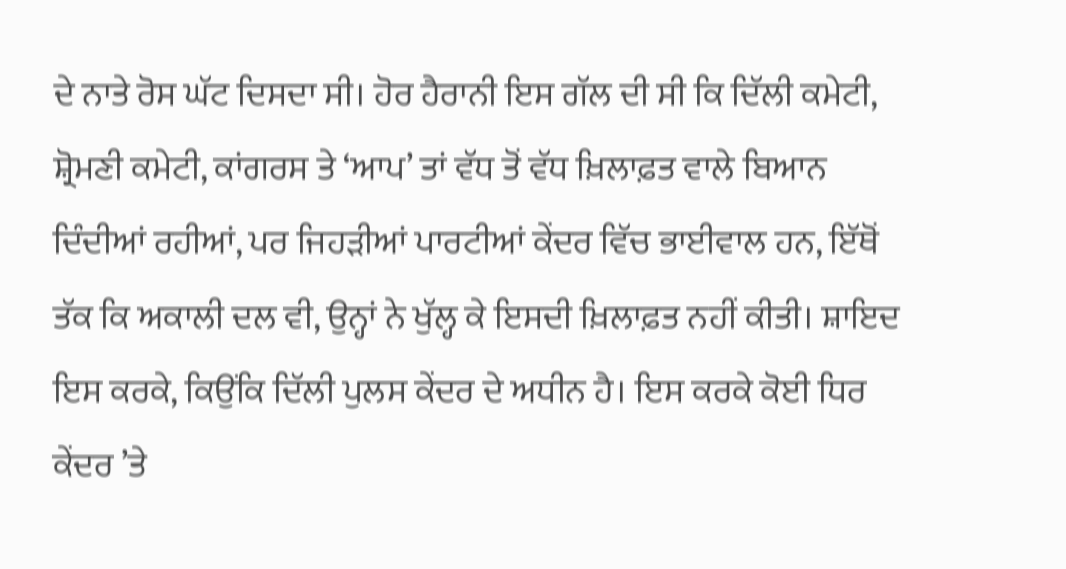ਦੇ ਨਾਤੇ ਰੋਸ ਘੱਟ ਦਿਸਦਾ ਸੀ। ਹੋਰ ਹੈਰਾਨੀ ਇਸ ਗੱਲ ਦੀ ਸੀ ਕਿ ਦਿੱਲੀ ਕਮੇਟੀ, ਸ਼੍ਰੋਮਣੀ ਕਮੇਟੀ, ਕਾਂਗਰਸ ਤੇ ‘ਆਪ’ ਤਾਂ ਵੱਧ ਤੋਂ ਵੱਧ ਖ਼ਿਲਾਫ਼ਤ ਵਾਲੇ ਬਿਆਨ ਦਿੰਦੀਆਂ ਰਹੀਆਂ, ਪਰ ਜਿਹੜੀਆਂ ਪਾਰਟੀਆਂ ਕੇਂਦਰ ਵਿੱਚ ਭਾਈਵਾਲ ਹਨ, ਇੱਥੋਂ ਤੱਕ ਕਿ ਅਕਾਲੀ ਦਲ ਵੀ, ਉਨ੍ਹਾਂ ਨੇ ਖੁੱਲ੍ਹ ਕੇ ਇਸਦੀ ਖ਼ਿਲਾਫ਼ਤ ਨਹੀਂ ਕੀਤੀ। ਸ਼ਾਇਦ ਇਸ ਕਰਕੇ, ਕਿਉਂਕਿ ਦਿੱਲੀ ਪੁਲਸ ਕੇਂਦਰ ਦੇ ਅਧੀਨ ਹੈ। ਇਸ ਕਰਕੇ ਕੋਈ ਧਿਰ ਕੇਂਦਰ ’ਤੇ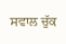ਸਵਾਲ ਚੁੱਕ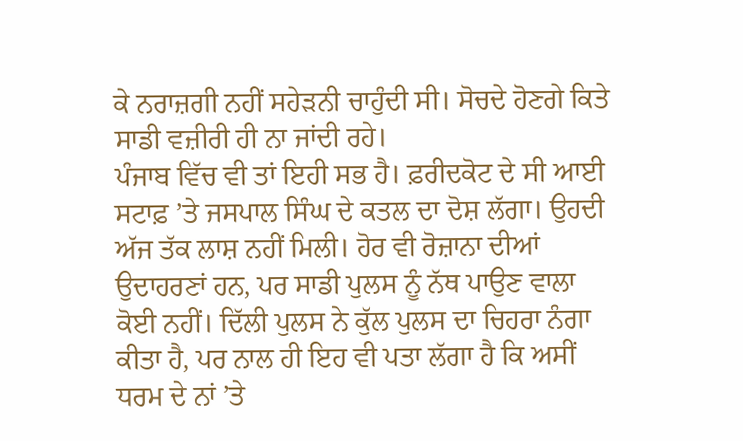ਕੇ ਨਰਾਜ਼ਗੀ ਨਹੀਂ ਸਹੇੜਨੀ ਚਾਹੁੰਦੀ ਸੀ। ਸੋਚਦੇ ਹੋਣਗੇ ਕਿਤੇ ਸਾਡੀ ਵਜ਼ੀਰੀ ਹੀ ਨਾ ਜਾਂਦੀ ਰਹੇ।
ਪੰਜਾਬ ਵਿੱਚ ਵੀ ਤਾਂ ਇਹੀ ਸਭ ਹੈ। ਫ਼ਰੀਦਕੋਟ ਦੇ ਸੀ ਆਈ ਸਟਾਫ਼ ’ਤੇ ਜਸਪਾਲ ਸਿੰਘ ਦੇ ਕਤਲ ਦਾ ਦੋਸ਼ ਲੱਗਾ। ਉਹਦੀ ਅੱਜ ਤੱਕ ਲਾਸ਼ ਨਹੀਂ ਮਿਲੀ। ਹੋਰ ਵੀ ਰੋਜ਼ਾਨਾ ਦੀਆਂ ਉਦਾਹਰਣਾਂ ਹਨ, ਪਰ ਸਾਡੀ ਪੁਲਸ ਨੂੰ ਨੱਥ ਪਾਉਣ ਵਾਲਾ ਕੋਈ ਨਹੀਂ। ਦਿੱਲੀ ਪੁਲਸ ਨੇ ਕੁੱਲ ਪੁਲਸ ਦਾ ਚਿਹਰਾ ਨੰਗਾ ਕੀਤਾ ਹੈ, ਪਰ ਨਾਲ ਹੀ ਇਹ ਵੀ ਪਤਾ ਲੱਗਾ ਹੈ ਕਿ ਅਸੀਂ ਧਰਮ ਦੇ ਨਾਂ ’ਤੇ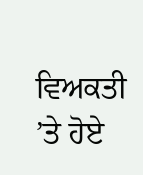ਵਿਅਕਤੀ ’ਤੇ ਹੋਏ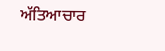ਅੱਤਿਆਚਾਰ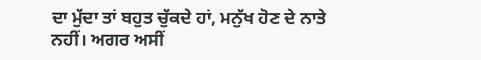ਦਾ ਮੁੱਦਾ ਤਾਂ ਬਹੁਤ ਚੁੱਕਦੇ ਹਾਂ, ਮਨੁੱਖ ਹੋਣ ਦੇ ਨਾਤੇ ਨਹੀਂ। ਅਗਰ ਅਸੀਂ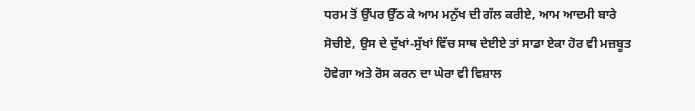ਧਰਮ ਤੋਂ ਉੱਪਰ ਉੱਠ ਕੇ ਆਮ ਮਨੁੱਖ ਦੀ ਗੱਲ ਕਰੀਏ, ਆਮ ਆਦਮੀ ਬਾਰੇ ਸੋਚੀਏ, ਉਸ ਦੇ ਦੁੱਖਾਂ-ਸੁੱਖਾਂ ਵਿੱਚ ਸਾਥ ਦੇਈਏ ਤਾਂ ਸਾਡਾ ਏਕਾ ਹੋਰ ਵੀ ਮਜ਼ਬੂਤ ਹੋਵੇਗਾ ਅਤੇ ਰੋਸ ਕਰਨ ਦਾ ਘੇਰਾ ਵੀ ਵਿਸ਼ਾਲ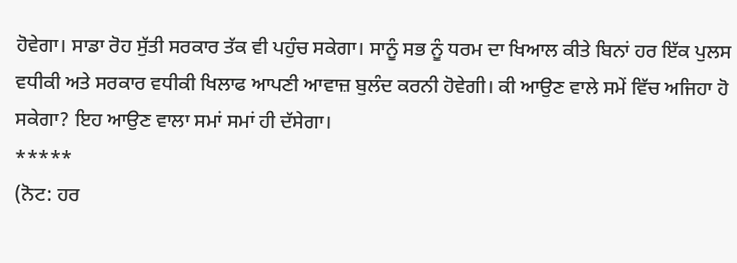ਹੋਵੇਗਾ। ਸਾਡਾ ਰੋਹ ਸੁੱਤੀ ਸਰਕਾਰ ਤੱਕ ਵੀ ਪਹੁੰਚ ਸਕੇਗਾ। ਸਾਨੂੰ ਸਭ ਨੂੰ ਧਰਮ ਦਾ ਖਿਆਲ ਕੀਤੇ ਬਿਨਾਂ ਹਰ ਇੱਕ ਪੁਲਸ ਵਧੀਕੀ ਅਤੇ ਸਰਕਾਰ ਵਧੀਕੀ ਖਿਲਾਫ ਆਪਣੀ ਆਵਾਜ਼ ਬੁਲੰਦ ਕਰਨੀ ਹੋਵੇਗੀ। ਕੀ ਆਉਣ ਵਾਲੇ ਸਮੇਂ ਵਿੱਚ ਅਜਿਹਾ ਹੋ ਸਕੇਗਾ? ਇਹ ਆਉਣ ਵਾਲਾ ਸਮਾਂ ਸਮਾਂ ਹੀ ਦੱਸੇਗਾ।
*****
(ਨੋਟ: ਹਰ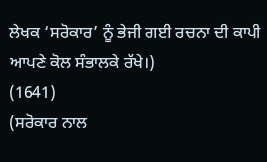ਲੇਖਕ ‘ਸਰੋਕਾਰ’ ਨੂੰ ਭੇਜੀ ਗਈ ਰਚਨਾ ਦੀ ਕਾਪੀ ਆਪਣੇ ਕੋਲ ਸੰਭਾਲਕੇ ਰੱਖੇ।)
(1641)
(ਸਰੋਕਾਰ ਨਾਲ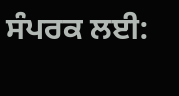ਸੰਪਰਕ ਲਈ: